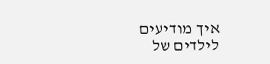איך מודיעים לילדים של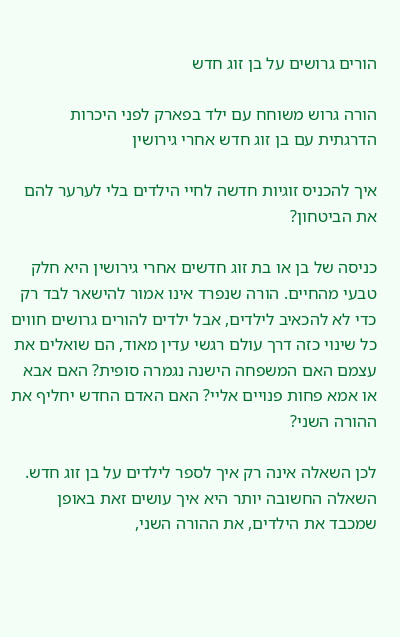הורים גרושים על בן זוג חדש

הורה גרוש משוחח עם ילד בפארק לפני היכרות הדרגתית עם בן זוג חדש אחרי גירושין

איך להכניס זוגיות חדשה לחיי הילדים בלי לערער להם את הביטחון?

כניסה של בן או בת זוג חדשים אחרי גירושין היא חלק טבעי מהחיים. הורה שנפרד אינו אמור להישאר לבד רק כדי לא להכאיב לילדים, אבל ילדים להורים גרושים חווים כל שינוי כזה דרך עולם רגשי עדין מאוד, הם שואלים את עצמם האם המשפחה הישנה נגמרה סופית? האם אבא או אמא פחות פנויים אליי? האם האדם החדש יחליף את ההורה השני?

לכן השאלה אינה רק איך לספר לילדים על בן זוג חדש. השאלה החשובה יותר היא איך עושים זאת באופן שמכבד את הילדים, את ההורה השני,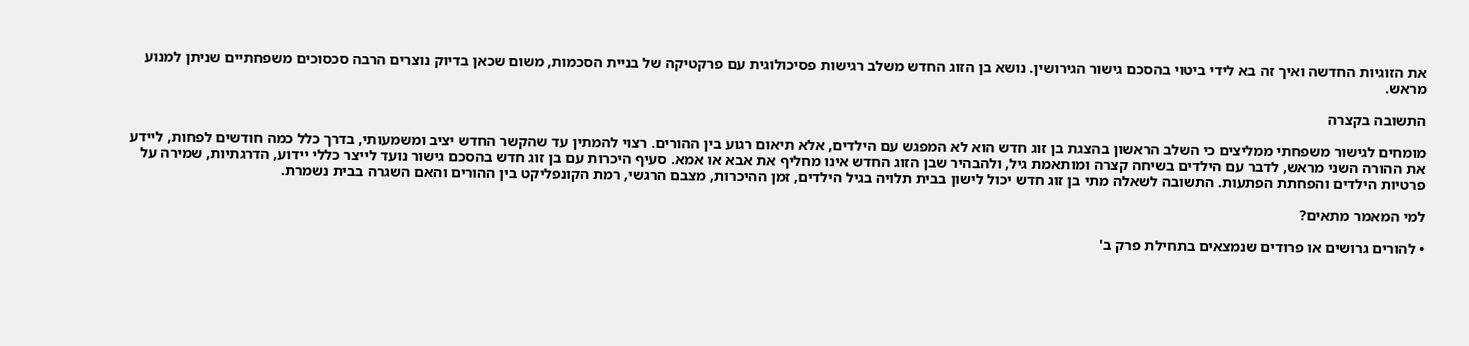את הזוגיות החדשה ואיך זה בא לידי ביטוי בהסכם גישור הגירושין. נושא בן הזוג החדש משלב רגישות פסיכולוגית עם פרקטיקה של בניית הסכמות, משום שכאן בדיוק נוצרים הרבה סכסוכים משפחתיים שניתן למנוע מראש.

התשובה בקצרה

מומחים לגישור משפחתי ממליצים כי השלב הראשון בהצגת בן זוג חדש הוא לא המפגש עם הילדים, אלא תיאום רגוע בין ההורים. רצוי להמתין עד שהקשר החדש יציב ומשמעותי, בדרך כלל כמה חודשים לפחות, ליידע את ההורה השני מראש, לדבר עם הילדים בשיחה קצרה ומותאמת גיל, ולהבהיר שבן הזוג החדש אינו מחליף את אבא או אמא. סעיף היכרות עם בן זוג חדש בהסכם גישור נועד לייצר כללי יידוע, הדרגתיות, שמירה על פרטיות הילדים והפחתת הפתעות. התשובה לשאלה מתי בן זוג חדש יכול לישון בבית תלויה בגיל הילדים, זמן ההיכרות, מצבם הרגשי, רמת הקונפליקט בין ההורים והאם השגרה בבית נשמרת.

למי המאמר מתאים?

• להורים גרושים או פרודים שנמצאים בתחילת פרק ב'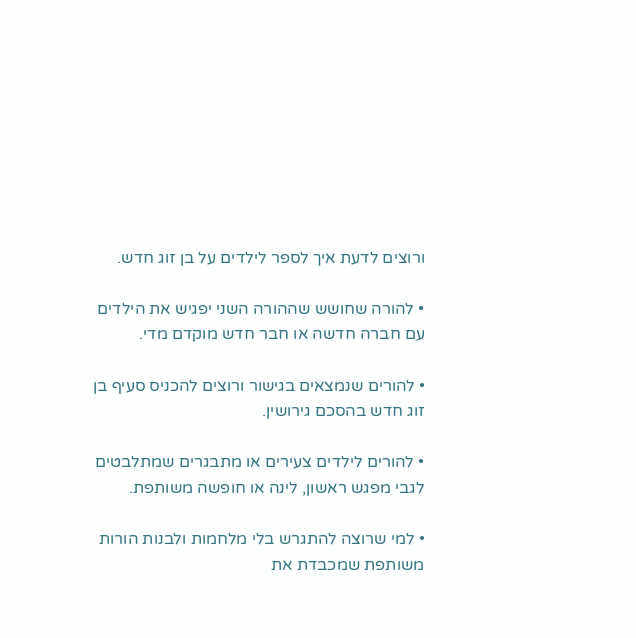ורוצים לדעת איך לספר לילדים על בן זוג חדש.

• להורה שחושש שההורה השני יפגיש את הילדים עם חברה חדשה או חבר חדש מוקדם מדי.

• להורים שנמצאים בגישור ורוצים להכניס סעיף בן זוג חדש בהסכם גירושין.

• להורים לילדים צעירים או מתבגרים שמתלבטים לגבי מפגש ראשון, לינה או חופשה משותפת.

• למי שרוצה להתגרש בלי מלחמות ולבנות הורות משותפת שמכבדת את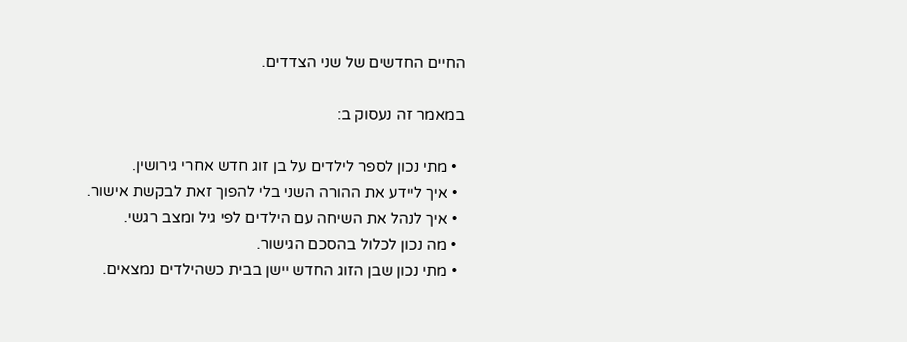החיים החדשים של שני הצדדים.

במאמר זה נעסוק ב:

  • מתי נכון לספר לילדים על בן זוג חדש אחרי גירושין.
  • איך ליידע את ההורה השני בלי להפוך זאת לבקשת אישור.
  • איך לנהל את השיחה עם הילדים לפי גיל ומצב רגשי.
  • מה נכון לכלול בהסכם הגישור.
  • מתי נכון שבן הזוג החדש יישן בבית כשהילדים נמצאים.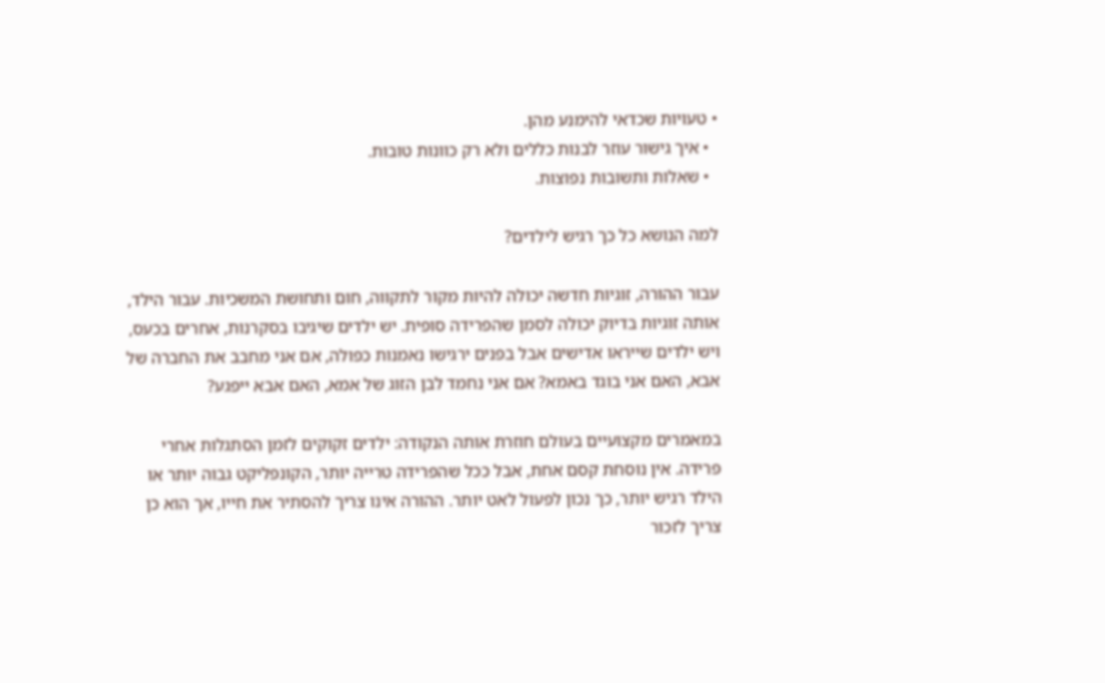• טעויות שכדאי להימנע מהן.
  • איך גישור עוזר לבנות כללים ולא רק כוונות טובות.
  • שאלות ותשובות נפוצות.

למה הנושא כל כך רגיש לילדים?

עבור ההורה, זוגיות חדשה יכולה להיות מקור לתקווה, חום ותחושת המשכיות. עבור הילד, אותה זוגיות בדיוק יכולה לסמן שהפרידה סופית. יש ילדים שיגיבו בסקרנות, אחרים בכעס, ויש ילדים שייראו אדישים אבל בפנים ירגישו נאמנות כפולה, אם אני מחבב את החברה של אבא, האם אני בוגד באמא? אם אני נחמד לבן הזוג של אמא, האם אבא ייפגע?

במאמרים מקצועיים בעולם חוזרת אותה הנקודה: ילדים זקוקים לזמן הסתגלות אחרי פרידה. אין נוסחת קסם אחת, אבל ככל שהפרידה טרייה יותר, הקונפליקט גבוה יותר או הילד רגיש יותר, כך נכון לפעול לאט יותר. ההורה אינו צריך להסתיר את חייו, אך הוא כן צריך לזכור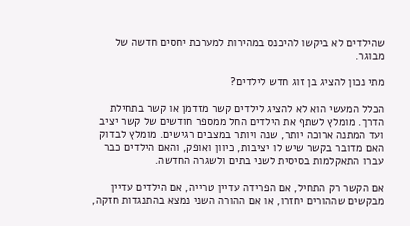שהילדים לא ביקשו להיכנס במהירות למערכת יחסים חדשה של מבוגר.

מתי נכון להציג בן זוג חדש לילדים?

הכלל המעשי הוא לא להציג לילדים קשר מזדמן או קשר בתחילת הדרך. מומלץ לשתף את הילדים החל ממספר חודשים של קשר יציב ועד המתנה ארוכה יותר, שנה ויותר במצבים רגישים. מומלץ לבדוק  האם מדובר בקשר שיש לו יציבות, כיוון ואופק, והאם הילדים כבר עברו התאקלמות בסיסית לשני בתים ולשגרה החדשה.

אם הקשר רק התחיל, אם הפרידה עדיין טרייה, אם הילדים עדיין מבקשים שההורים יחזרו, או אם ההורה השני נמצא בהתנגדות חזקה,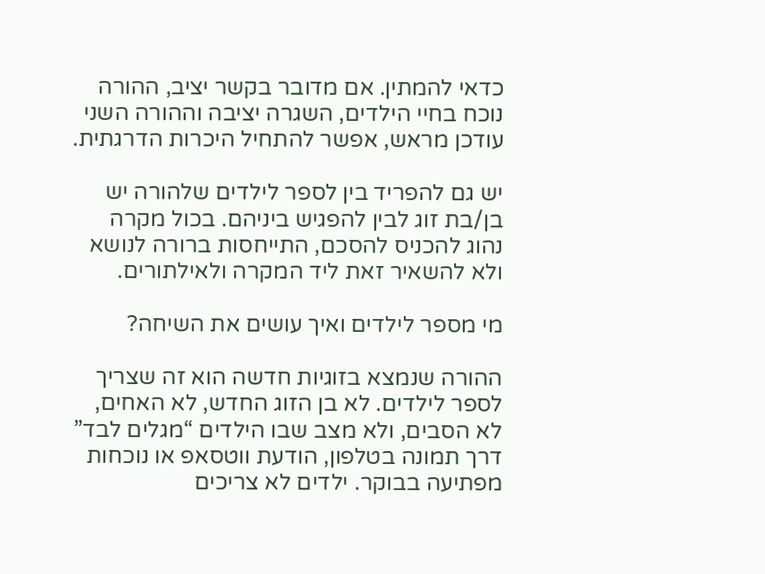כדאי להמתין. אם מדובר בקשר יציב, ההורה נוכח בחיי הילדים, השגרה יציבה וההורה השני עודכן מראש, אפשר להתחיל היכרות הדרגתית.

יש גם להפריד בין לספר לילדים שלהורה יש בן/בת זוג לבין להפגיש ביניהם. בכול מקרה נהוג להכניס להסכם, התייחסות ברורה לנושא ולא להשאיר זאת ליד המקרה ולאילתורים.

מי מספר לילדים ואיך עושים את השיחה?

ההורה שנמצא בזוגיות חדשה הוא זה שצריך לספר לילדים. לא בן הזוג החדש, לא האחים, לא הסבים, ולא מצב שבו הילדים “מגלים לבד” דרך תמונה בטלפון, הודעת ווטסאפ או נוכחות מפתיעה בבוקר. ילדים לא צריכים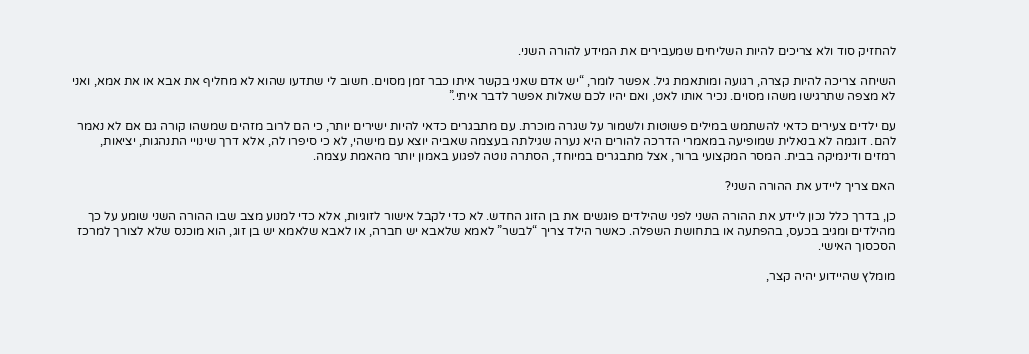להחזיק סוד ולא צריכים להיות השליחים שמעבירים את המידע להורה השני.

השיחה צריכה להיות קצרה, רגועה ומותאמת גיל. אפשר לומר, “יש אדם שאני בקשר איתו כבר זמן מסוים. חשוב לי שתדעו שהוא לא מחליף את אבא או את אמא, ואני לא מצפה שתרגישו משהו מסוים. נכיר אותו לאט, ואם יהיו לכם שאלות אפשר לדבר איתי.”

עם ילדים צעירים כדאי להשתמש במילים פשוטות ולשמור על שגרה מוכרת. עם מתבגרים כדאי להיות ישירים יותר, כי הם לרוב מזהים שמשהו קורה גם אם לא נאמר להם. דוגמה לא בנאלית שמופיעה במאמרי הדרכה להורים היא נערה שגילתה בעצמה שאביה יוצא עם מישהי, לא כי סיפרו לה, אלא דרך שינויי התנהגות, יציאות, רמזים ודינמיקה בבית. המסר המקצועי ברור, אצל מתבגרים במיוחד, הסתרה נוטה לפגוע באמון יותר מהאמת עצמה.

האם צריך ליידע את ההורה השני?

כן, בדרך כלל נכון ליידע את ההורה השני לפני שהילדים פוגשים את בן הזוג החדש. לא כדי לקבל אישור לזוגיות, אלא כדי למנוע מצב שבו ההורה השני שומע על כך מהילדים ומגיב בכעס, בהפתעה או בתחושת השפלה. כאשר הילד צריך “לבשר” לאמא שלאבא יש חברה, או לאבא שלאמא יש בן זוג, הוא מוכנס שלא לצורך למרכז הסכסוך האישי.

מומלץ שהיידוע יהיה קצר,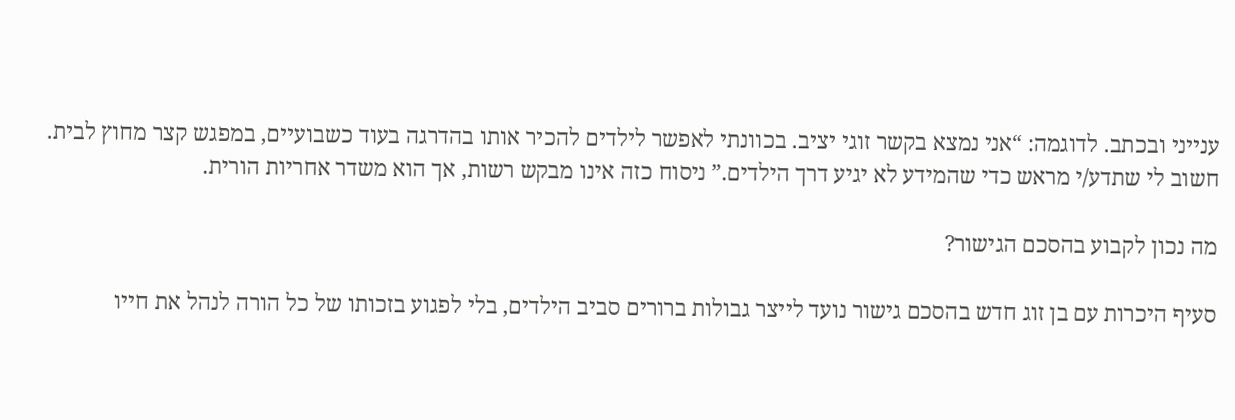ענייני ובכתב. לדוגמה: “אני נמצא בקשר זוגי יציב. בכוונתי לאפשר לילדים להכיר אותו בהדרגה בעוד כשבועיים, במפגש קצר מחוץ לבית. חשוב לי שתדע/י מראש כדי שהמידע לא יגיע דרך הילדים.” ניסוח כזה אינו מבקש רשות, אך הוא משדר אחריות הורית.

מה נכון לקבוע בהסכם הגישור?

סעיף היכרות עם בן זוג חדש בהסכם גישור נועד לייצר גבולות ברורים סביב הילדים, בלי לפגוע בזכותו של כל הורה לנהל את חייו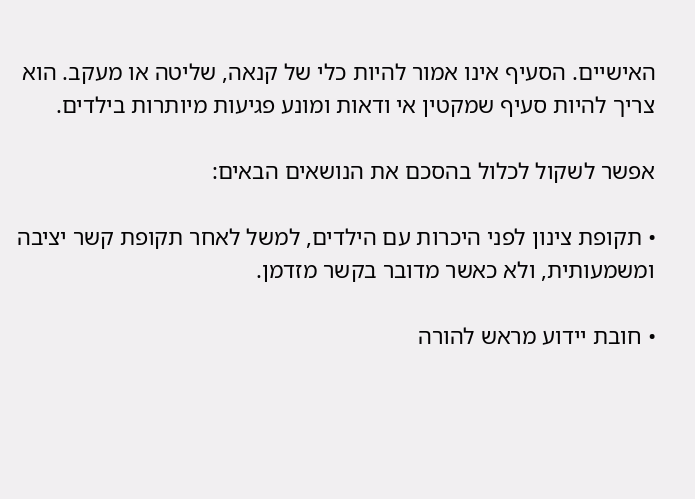האישיים. הסעיף אינו אמור להיות כלי של קנאה, שליטה או מעקב. הוא צריך להיות סעיף שמקטין אי ודאות ומונע פגיעות מיותרות בילדים.

אפשר לשקול לכלול בהסכם את הנושאים הבאים:

• תקופת צינון לפני היכרות עם הילדים, למשל לאחר תקופת קשר יציבה ומשמעותית, ולא כאשר מדובר בקשר מזדמן.

• חובת יידוע מראש להורה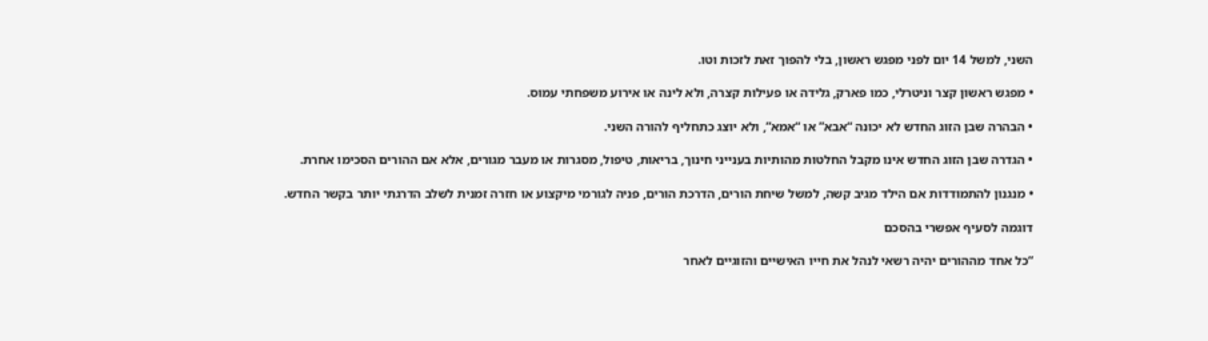השני, למשל 14 יום לפני מפגש ראשון, בלי להפוך זאת לזכות וטו.

• מפגש ראשון קצר וניטרלי, כמו פארק, גלידה או פעילות קצרה, ולא לינה או אירוע משפחתי עמוס.

• הבהרה שבן הזוג החדש לא יכונה “אבא” או “אמא”, ולא יוצג כתחליף להורה השני.

• הגדרה שבן הזוג החדש אינו מקבל החלטות מהותיות בענייני חינוך, בריאות, טיפול, מסגרות או מעבר מגורים, אלא אם ההורים הסכימו אחרת.

• מנגנון להתמודדות אם הילד מגיב קשה, למשל שיחת הורים, הדרכת הורים, פניה לגורמי מיקצוע או חזרה זמנית לשלב הדרגתי יותר בקשר החדש.

דוגמה לסעיף אפשרי בהסכם

“כל אחד מההורים יהיה רשאי לנהל את חייו האישיים והזוגיים לאחר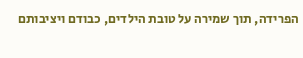הפרידה, תוך שמירה על טובת הילדים, כבודם ויציבותם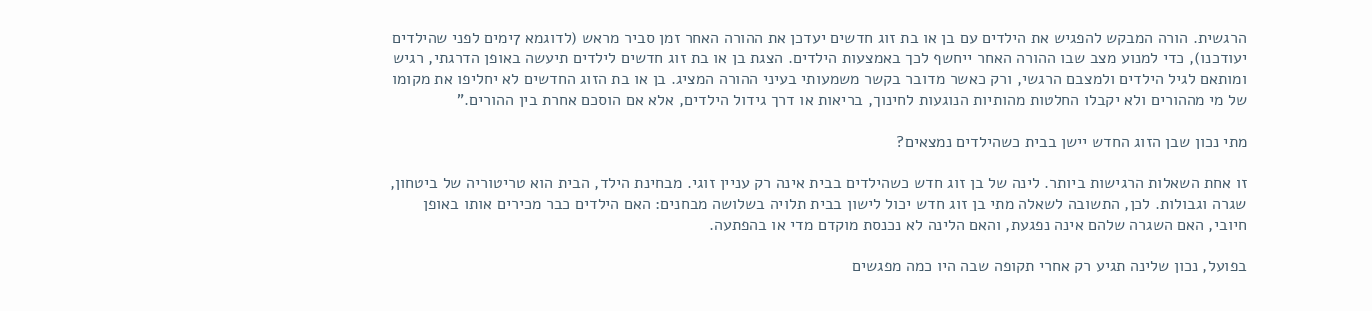הרגשית. הורה המבקש להפגיש את הילדים עם בן או בת זוג חדשים יעדכן את ההורה האחר זמן סביר מראש (לדוגמא 7ימים לפני שהילדים יעודכנו), כדי למנוע מצב שבו ההורה האחר ייחשף לכך באמצעות הילדים. הצגת בן או בת זוג חדשים לילדים תיעשה באופן הדרגתי, רגיש ומותאם לגיל הילדים ולמצבם הרגשי, ורק כאשר מדובר בקשר משמעותי בעיני ההורה המציג. בן או בת הזוג החדשים לא יחליפו את מקומו של מי מההורים ולא יקבלו החלטות מהותיות הנוגעות לחינוך, בריאות או דרך גידול הילדים, אלא אם הוסכם אחרת בין ההורים.”

מתי נכון שבן הזוג החדש יישן בבית כשהילדים נמצאים?

זו אחת השאלות הרגישות ביותר. לינה של בן זוג חדש כשהילדים בבית אינה רק עניין זוגי. מבחינת הילד, הבית הוא טריטוריה של ביטחון, שגרה וגבולות. לכן, התשובה לשאלה מתי בן זוג חדש יכול לישון בבית תלויה בשלושה מבחנים: האם הילדים כבר מכירים אותו באופן חיובי, האם השגרה שלהם אינה נפגעת, והאם הלינה לא נכנסת מוקדם מדי או בהפתעה.

בפועל, נכון שלינה תגיע רק אחרי תקופה שבה היו כמה מפגשים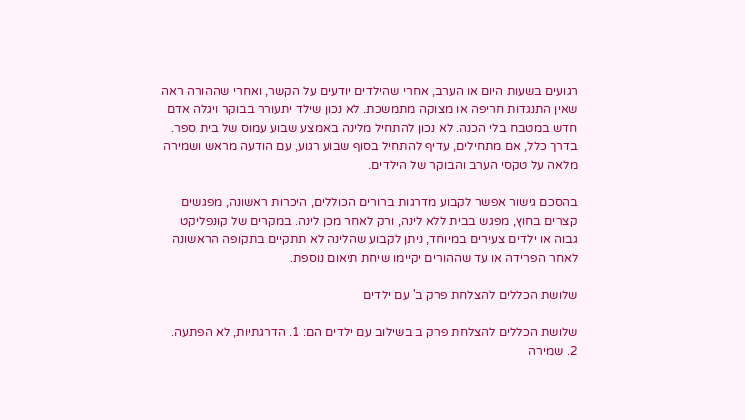רגועים בשעות היום או הערב, אחרי שהילדים יודעים על הקשר, ואחרי שההורה ראה שאין התנגדות חריפה או מצוקה מתמשכת. לא נכון שילד יתעורר בבוקר ויגלה אדם חדש במטבח בלי הכנה. לא נכון להתחיל מלינה באמצע שבוע עמוס של בית ספר. בדרך כלל, אם מתחילים, עדיף להתחיל בסוף שבוע רגוע, עם הודעה מראש ושמירה מלאה על טקסי הערב והבוקר של הילדים.

בהסכם גישור אפשר לקבוע מדרגות ברורים הכוללים, היכרות ראשונה, מפגשים קצרים בחוץ, מפגש בבית ללא לינה, ורק לאחר מכן לינה. במקרים של קונפליקט גבוה או ילדים צעירים במיוחד, ניתן לקבוע שהלינה לא תתקיים בתקופה הראשונה לאחר הפרידה או עד שההורים יקיימו שיחת תיאום נוספת.

שלושת הכללים להצלחת פרק ב' עם ילדים

שלושת הכללים להצלחת פרק ב בשילוב עם ילדים הם: 1. הדרגתיות, לא הפתעה. 2. שמירה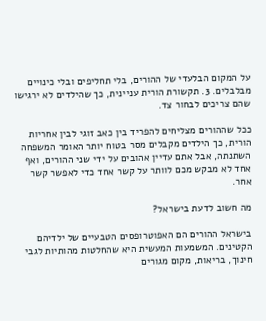על המקום הבלעדי של ההורים, בלי תחליפים ובלי כינויים מבלבלים. 3. תקשורת הורית עניינית, כך שהילדים לא ירגישו שהם צריכים לבחור צד.

ככל שההורים מצליחים להפריד בין כאב זוגי לבין אחריות הורית, כך הילדים מקבלים מסר בטוח יותר האומר המשפחה השתנתה, אבל אתם עדיין אהובים על ידי שני ההורים, ואף אחד לא מבקש מכם לוותר על קשר אחד כדי לאפשר קשר אחר.

מה חשוב לדעת בישראל?

בישראל ההורים הם האפוטרופסים הטבעיים של ילדיהם הקטינים. המשמעות המעשית היא שהחלטות מהותיות לגבי חינוך, בריאות, מקום מגורים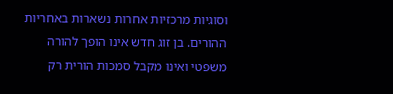וסוגיות מרכזיות אחרות נשארות באחריות ההורים. בן זוג חדש אינו הופך להורה משפטי ואינו מקבל סמכות הורית רק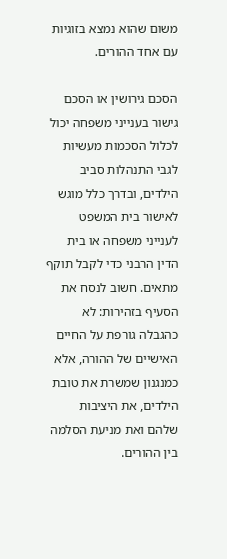משום שהוא נמצא בזוגיות עם אחד ההורים.

הסכם גירושין או הסכם גישור בענייני משפחה יכול לכלול הסכמות מעשיות לגבי התנהלות סביב הילדים, ובדרך כלל מוגש לאישור בית המשפט לענייני משפחה או בית הדין הרבני כדי לקבל תוקף מתאים. חשוב לנסח את הסעיף בזהירות: לא כהגבלה גורפת על החיים האישיים של ההורה, אלא כמנגנון שמשרת את טובת הילדים, את היציבות שלהם ואת מניעת הסלמה בין ההורים.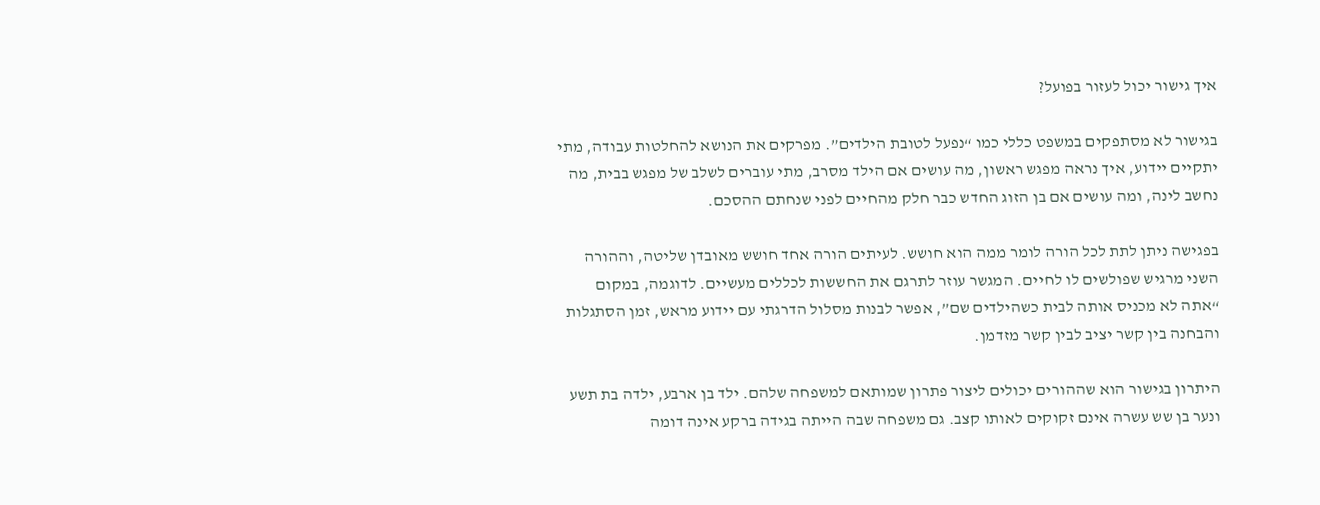איך גישור יכול לעזור בפועל?

בגישור לא מסתפקים במשפט כללי כמו “נפעל לטובת הילדים”. מפרקים את הנושא להחלטות עבודה, מתי יתקיים יידוע, איך נראה מפגש ראשון, מה עושים אם הילד מסרב, מתי עוברים לשלב של מפגש בבית, מה נחשב לינה, ומה עושים אם בן הזוג החדש כבר חלק מהחיים לפני שנחתם ההסכם.

בפגישה ניתן לתת לכל הורה לומר ממה הוא חושש. לעיתים הורה אחד חושש מאובדן שליטה, וההורה השני מרגיש שפולשים לו לחיים. המגשר עוזר לתרגם את החששות לכללים מעשיים. לדוגמה, במקום “אתה לא מכניס אותה לבית כשהילדים שם”, אפשר לבנות מסלול הדרגתי עם יידוע מראש, זמן הסתגלות והבחנה בין קשר יציב לבין קשר מזדמן.

היתרון בגישור הוא שההורים יכולים ליצור פתרון שמותאם למשפחה שלהם. ילד בן ארבע, ילדה בת תשע ונער בן שש עשרה אינם זקוקים לאותו קצב. גם משפחה שבה הייתה בגידה ברקע אינה דומה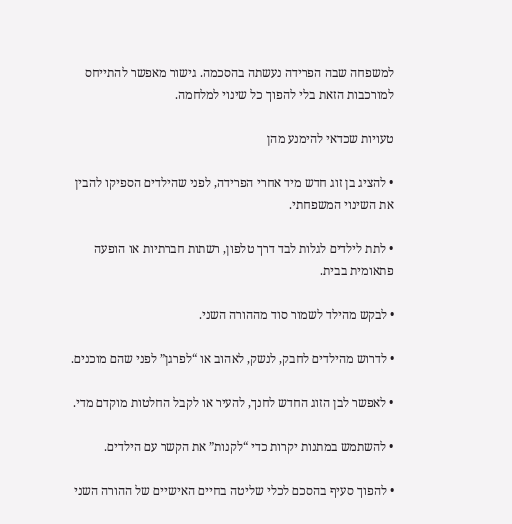למשפחה שבה הפרידה נעשתה בהסכמה. גישור מאפשר להתייחס למורכבות הזאת בלי להפוך כל שינוי למלחמה.

טעויות שכדאי להימנע מהן

• להציג בן זוג חדש מיד אחרי הפרידה, לפני שהילדים הספיקו להבין את השינוי המשפחתי.

• לתת לילדים לגלות לבד דרך טלפון, רשתות חברתיות או הופעה פתאומית בבית.

• לבקש מהילד לשמור סוד מההורה השני.

• לדרוש מהילדים לחבק, לנשק, לאהוב או “לפרגן” לפני שהם מוכנים.

• לאפשר לבן הזוג החדש לחנך, להעיר או לקבל החלטות מוקדם מדי.

• להשתמש במתנות יקרות כדי “לקנות” את הקשר עם הילדים.

• להפוך סעיף בהסכם לכלי שליטה בחיים האישיים של ההורה השני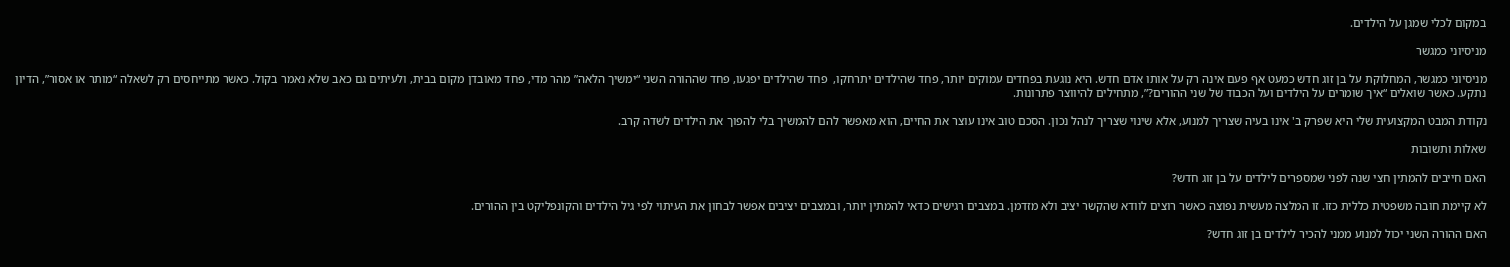במקום לכלי שמגן על הילדים.

מניסיוני כמגשר

מניסיוני כמגשר, המחלוקת על בן זוג חדש כמעט אף פעם אינה רק על אותו אדם חדש. היא נוגעת בפחדים עמוקים יותר, פחד שהילדים יתרחקו,  פחד שהילדים יפגעו, פחד שההורה השני “ימשיך הלאה” מהר מדי, פחד מאובדן מקום בבית, ולעיתים גם כאב שלא נאמר בקול. כאשר מתייחסים רק לשאלה “מותר או אסור”, הדיון נתקע. כאשר שואלים “איך שומרים על הילדים ועל הכבוד של שני ההורים?”, מתחילים להיווצר פתרונות.

נקודת המבט המקצועית שלי היא שפרק ב' אינו בעיה שצריך למנוע, אלא שינוי שצריך לנהל נכון. הסכם טוב אינו עוצר את החיים, הוא מאפשר להם להמשיך בלי להפוך את הילדים לשדה קרב.

שאלות ותשובות

האם חייבים להמתין חצי שנה לפני שמספרים לילדים על בן זוג חדש?

לא קיימת חובה משפטית כללית כזו. זו המלצה מעשית נפוצה כאשר רוצים לוודא שהקשר יציב ולא מזדמן. במצבים רגישים כדאי להמתין יותר, ובמצבים יציבים אפשר לבחון את העיתוי לפי גיל הילדים והקונפליקט בין ההורים.

האם ההורה השני יכול למנוע ממני להכיר לילדים בן זוג חדש?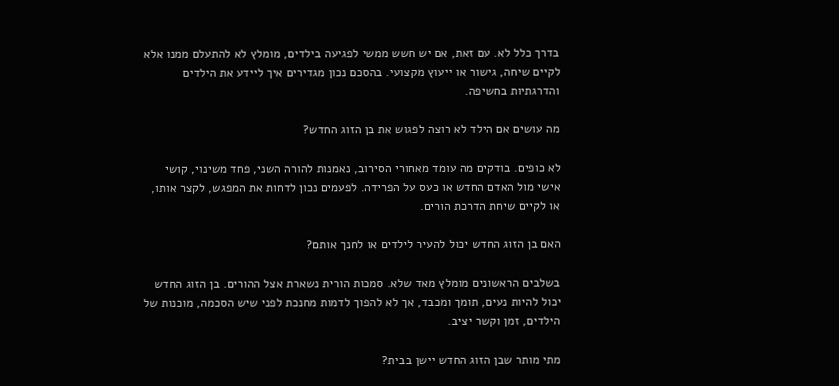בדרך כלל לא. עם זאת, אם יש חשש ממשי לפגיעה בילדים, מומלץ לא להתעלם ממנו אלא לקיים שיחה, גישור או ייעוץ מקצועי. בהסכם נכון מגדירים איך ליידע את הילדים והדרגתיות בחשיפה.

מה עושים אם הילד לא רוצה לפגוש את בן הזוג החדש?

לא כופים. בודקים מה עומד מאחורי הסירוב, נאמנות להורה השני, פחד משינוי, קושי אישי מול האדם החדש או כעס על הפרידה. לפעמים נכון לדחות את המפגש, לקצר אותו, או לקיים שיחת הדרכת הורים.

האם בן הזוג החדש יכול להעיר לילדים או לחנך אותם?

בשלבים הראשונים מומלץ מאד שלא. סמכות הורית נשארת אצל ההורים. בן הזוג החדש יכול להיות נעים, תומך ומכבד, אך לא להפוך לדמות מחנכת לפני שיש הסכמה, מוכנות של הילדים, זמן וקשר יציב.

מתי מותר שבן הזוג החדש יישן בבית?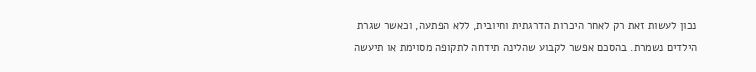נכון לעשות זאת רק לאחר היכרות הדרגתית וחיובית, ללא הפתעה, וכאשר שגרת הילדים נשמרת. בהסכם אפשר לקבוע שהלינה תידחה לתקופה מסוימת או תיעשה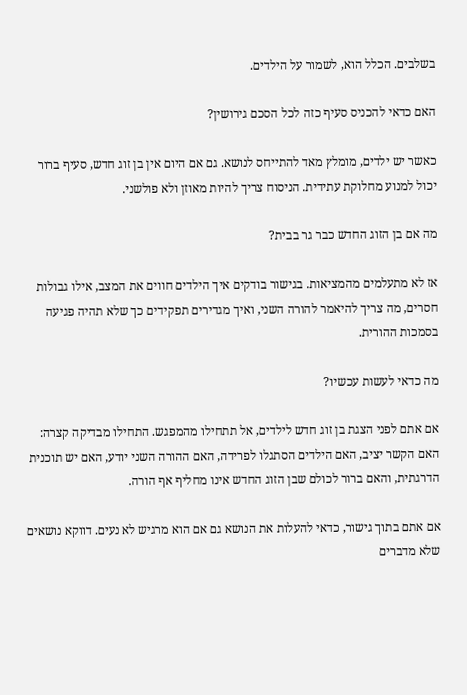בשלבים. הכלל הוא, לשמור על הילדים.

האם כדאי להכניס סעיף כזה לכל הסכם גירושין?

כאשר יש ילדים, מומלץ מאד להתייחס לנושא. גם אם היום אין בן זוג חדש, סעיף ברור יכול למנוע מחלוקת עתידית. הניסוח צריך להיות מאוזן ולא פולשני.

מה אם בן הזוג החדש כבר גר בבית?

אז לא מתעלמים מהמציאות. בגישור בודקים איך הילדים חווים את המצב, אילו גבולות חסרים, מה צריך להיאמר להורה השני, ואיך מגדירים תפקידים כך שלא תהיה פגיעה בסמכות ההורית.

מה כדאי לעשות עכשיו?

אם אתם לפני הצגת בן זוג חדש לילדים, אל תתחילו מהמפגש. התחילו מבדיקה קצרה: האם הקשר יציב, האם הילדים הסתגלו לפרידה, האם ההורה השני יודע, האם יש תוכנית הדרגתית, והאם ברור לכולם שבן הזוג החדש אינו מחליף אף הורה.

אם אתם בתוך גישור, כדאי להעלות את הנושא גם אם הוא מרגיש לא נעים. דווקא נושאים שלא מדברים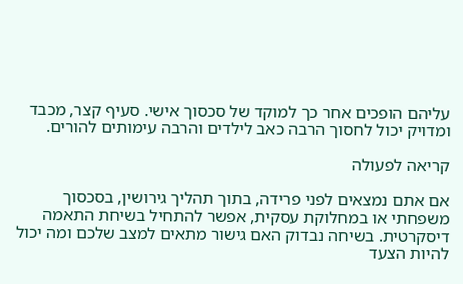עליהם הופכים אחר כך למוקד של סכסוך אישי. סעיף קצר, מכבד ומדויק יכול לחסוך הרבה כאב לילדים והרבה עימותים להורים.

קריאה לפעולה

אם אתם נמצאים לפני פרידה, בתוך תהליך גירושין, בסכסוך משפחתי או במחלוקת עסקית, אפשר להתחיל בשיחת התאמה דיסקרטית. בשיחה נבדוק האם גישור מתאים למצב שלכם ומה יכול להיות הצעד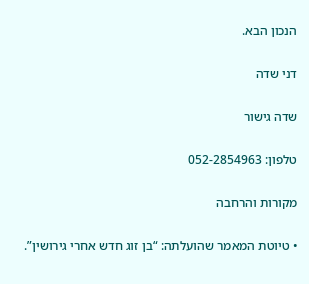הנכון הבא.

דני שדה

שדה גישור

טלפון: 052-2854963

מקורות והרחבה

• טיוטת המאמר שהועלתה: “בן זוג חדש אחרי גירושין”.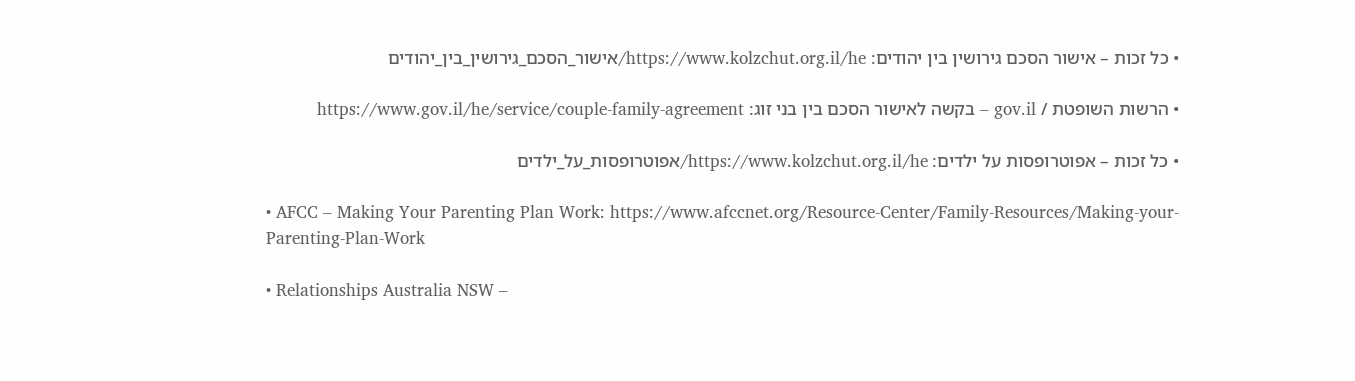• כל זכות – אישור הסכם גירושין בין יהודים: https://www.kolzchut.org.il/he/אישור_הסכם_גירושין_בין_יהודים

• הרשות השופטת / gov.il – בקשה לאישור הסכם בין בני זוג: https://www.gov.il/he/service/couple-family-agreement

• כל זכות – אפוטרופסות על ילדים: https://www.kolzchut.org.il/he/אפוטרופסות_על_ילדים

• AFCC – Making Your Parenting Plan Work: https://www.afccnet.org/Resource-Center/Family-Resources/Making-your-Parenting-Plan-Work

• Relationships Australia NSW –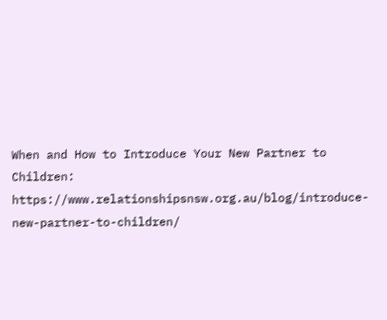When and How to Introduce Your New Partner to Children: https://www.relationshipsnsw.org.au/blog/introduce-new-partner-to-children/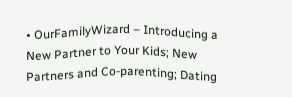• OurFamilyWizard – Introducing a New Partner to Your Kids; New Partners and Co-parenting; Dating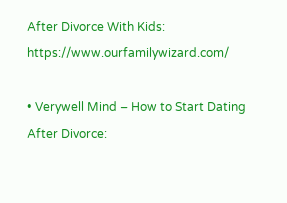After Divorce With Kids: https://www.ourfamilywizard.com/

• Verywell Mind – How to Start Dating After Divorce: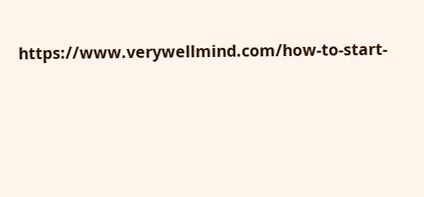https://www.verywellmind.com/how-to-start-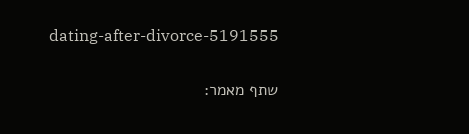dating-after-divorce-5191555

שתף מאמר: